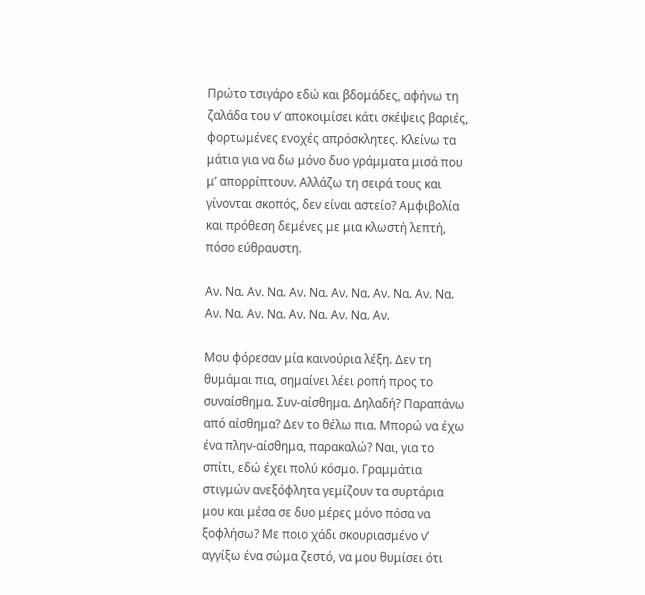Πρώτο τσιγάρο εδώ και βδομάδες, αφήνω τη ζαλάδα του ν’ αποκοιμίσει κάτι σκέψεις βαριές, φορτωμένες ενοχές απρόσκλητες. Κλείνω τα μάτια για να δω μόνο δυο γράμματα μισά που μ’ απορρίπτουν. Αλλάζω τη σειρά τους και γίνονται σκοπός, δεν είναι αστείο? Αμφιβολία και πρόθεση δεμένες με μια κλωστή λεπτή, πόσο εύθραυστη.

Αν. Να. Αν. Να. Αν. Να. Αν. Να. Αν. Να. Αν. Να. Αν. Να. Αν. Να. Αν. Να. Αν. Να. Αν.

Μου φόρεσαν μία καινούρια λέξη. Δεν τη θυμάμαι πια, σημαίνει λέει ροπή προς το συναίσθημα. Συν-αίσθημα. Δηλαδή? Παραπάνω από αίσθημα? Δεν το θέλω πια. Μπορώ να έχω ένα πλην-αίσθημα, παρακαλώ? Ναι, για το σπίτι, εδώ έχει πολύ κόσμο. Γραμμάτια στιγμών ανεξόφλητα γεμίζουν τα συρτάρια μου και μέσα σε δυο μέρες μόνο πόσα να ξοφλήσω? Με ποιο χάδι σκουριασμένο ν’ αγγίξω ένα σώμα ζεστό, να μου θυμίσει ότι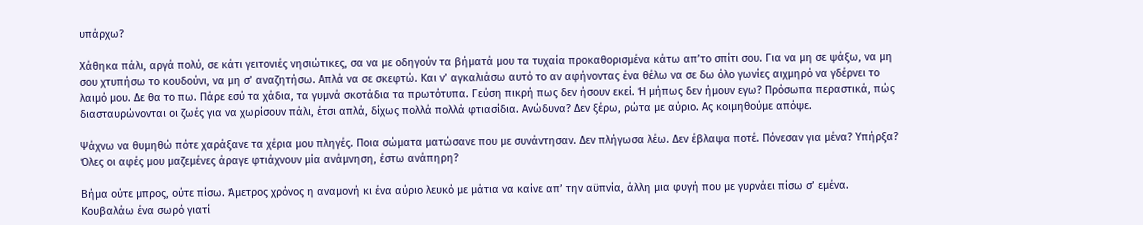υπάρχω?

Χάθηκα πάλι, αργά πολύ, σε κάτι γειτονιές νησιώτικες, σα να με οδηγούν τα βήματά μου τα τυχαία προκαθορισμένα κάτω απ’το σπίτι σου. Για να μη σε ψάξω, να μη σου χτυπήσω το κουδούνι, να μη σ’ αναζητήσω. Απλά να σε σκεφτώ. Και ν’ αγκαλιάσω αυτό το αν αφήνοντας ένα θέλω να σε δω όλο γωνίες αιχμηρό να γδέρνει το λαιμό μου. Δε θα το πω. Πάρε εσύ τα χάδια, τα γυμνά σκοτάδια τα πρωτότυπα. Γεύση πικρή πως δεν ήσουν εκεί. Ή μήπως δεν ήμουν εγω? Πρόσωπα περαστικά, πώς διασταυρώνονται οι ζωές για να χωρίσουν πάλι, έτσι απλά, δίχως πολλά πολλά φτιασίδια. Ανώδυνα? Δεν ξέρω, ρώτα με αύριο. Ας κοιμηθούμε απόψε.

Ψάχνω να θυμηθώ πότε χαράξανε τα χέρια μου πληγές. Ποια σώματα ματώσανε που με συνάντησαν. Δεν πλήγωσα λέω. Δεν έβλαψα ποτέ. Πόνεσαν για μένα? Υπήρξα? Όλες οι αφές μου μαζεμένες άραγε φτιάχνουν μία ανάμνηση, έστω ανάπηρη?

Βήμα ούτε μπρος, ούτε πίσω. Άμετρος χρόνος η αναμονή κι ένα αύριο λευκό με μάτια να καίνε απ’ την αϋπνία, άλλη μια φυγή που με γυρνάει πίσω σ’ εμένα. Κουβαλάω ένα σωρό γιατί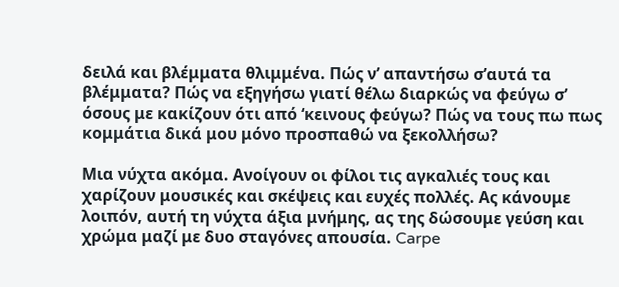δειλά και βλέμματα θλιμμένα. Πώς ν’ απαντήσω σ’αυτά τα βλέμματα? Πώς να εξηγήσω γιατί θέλω διαρκώς να φεύγω σ’ όσους με κακίζουν ότι από ‘κεινους φεύγω? Πώς να τους πω πως κομμάτια δικά μου μόνο προσπαθώ να ξεκολλήσω?

Μια νύχτα ακόμα. Ανοίγουν οι φίλοι τις αγκαλιές τους και χαρίζουν μουσικές και σκέψεις και ευχές πολλές. Aς κάνουμε λοιπόν, αυτή τη νύχτα άξια μνήμης, ας της δώσουμε γεύση και χρώμα μαζί με δυο σταγόνες απουσία. Carpe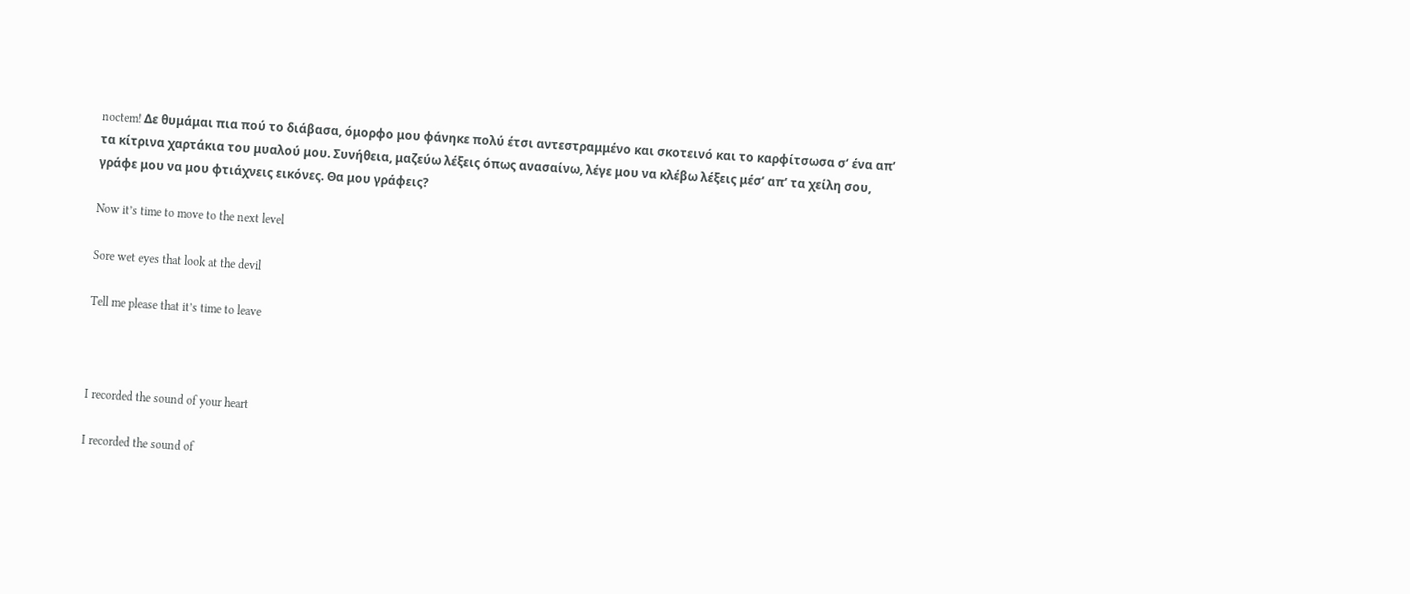noctem! Δε θυμάμαι πια πού το διάβασα, όμορφο μου φάνηκε πολύ έτσι αντεστραμμένο και σκοτεινό και το καρφίτσωσα σ’ ένα απ’ τα κίτρινα χαρτάκια του μυαλού μου. Συνήθεια, μαζεύω λέξεις όπως ανασαίνω, λέγε μου να κλέβω λέξεις μέσ’ απ’ τα χείλη σου, γράφε μου να μου φτιάχνεις εικόνες. Θα μου γράφεις?

Now it’s time to move to the next level

Sore wet eyes that look at the devil

Tell me please that it’s time to leave



I recorded the sound of your heart

I recorded the sound of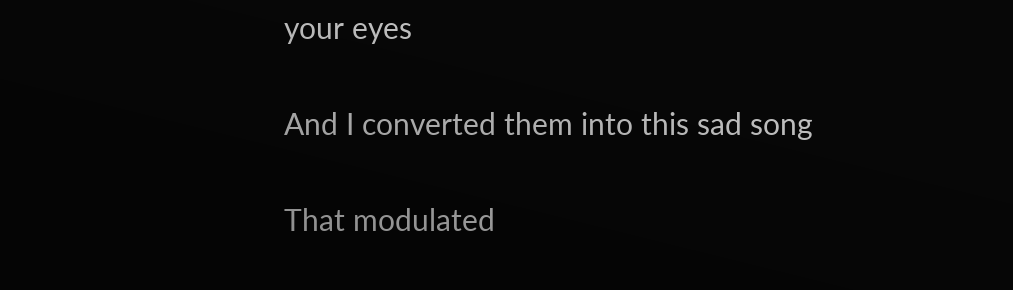your eyes

And I converted them into this sad song

That modulated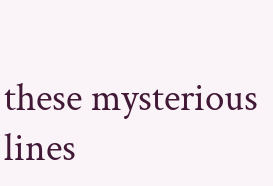these mysterious lines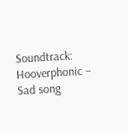Soundtrack: Hooverphonic – Sad song